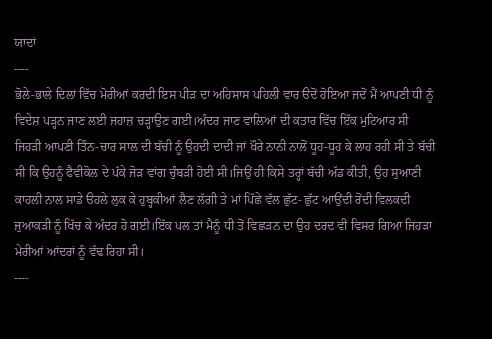ਯਾਦਾਂ
----
ਭੋਲੇ-ਭਾਲੇ ਦਿਲਾਂ ਵਿੱਚ ਮੋਰੀਆਂ ਕਰਦੀ ਇਸ ਪੀੜ ਦਾ ਅਹਿਸਾਸ ਪਹਿਲੀ ਵਾਰ ੳਦੋਂ ਹੋਇਆ ਜਦੋਂ ਮੈਂ ਆਪਣੀ ਧੀ ਨੂੰ ਵਿਦੇਸ਼ ਪੜ੍ਹਨ ਜਾਣ ਲਈ ਜਹਾਜ਼ ਚੜ੍ਹਾਉਣ ਗਈ।ਅੰਦਰ ਜਾਣ ਵਾਲਿਆਂ ਦੀ ਕਤਾਰ ਵਿੱਚ ਇੱਕ ਮੁਟਿਆਰ ਸੀ ਜਿਹੜੀ ਆਪਣੀ ਤਿੰਨ-ਚਾਰ ਸਾਲ ਦੀ ਬੱਚੀ ਨੂੰ ਉਹਦੀ ਦਾਦੀ ਜਾਂ ਖੌਰੇ ਨਾਨੀ ਨਾਲੋਂ ਧੂਹ-ਧੂਹ ਕੇ ਲਾਹ ਰਹੀ ਸੀ ਤੇ ਬੱਚੀ ਸੀ ਕਿ ਉਹਨੂੰ ਫੈਵੀਕੋਲ ਦੇ ਪੱਕੇ ਜੋੜ ਵਾਂਗ ਚੁੰਬੜੀ ਹੋਈ ਸੀ।ਜਿਉਂ ਹੀ ਕਿਸੇ ਤਰ੍ਹਾਂ ਬੱਚੀ ਅੱਡ ਕੀਤੀ, ਉਹ ਸੁਆਣੀ ਕਾਹਲੀ ਨਾਲ ਸਾਡੇ ੳਹਲੇ ਲੁਕ ਕੇ ਹੁਬ੍ਹਕੀਆਂ ਲੈਣ ਲੱਗੀ ਤੇ ਮਾਂ ਪਿੱਛੇ ਵੱਲ ਛੁੱਟ- ਛੁੱਟ ਆਉਂਦੀ ਰੋਂਦੀ ਵਿਲਕਦੀ ਜੁਆਕੜੀ ਨੂੰ ਖਿੱਚ ਕੇ ਅੰਦਰ ਹੋ ਗਈ।ਇੱਕ ਪਲ ਤਾਂ ਮੈਨੂੰ ਧੀ ਤੋਂ ਵਿਛੜਨ ਦਾ ਉਹ ਦਰਦ ਵੀ ਵਿਸਰ ਗਿਆ ਜਿਹੜਾ ਮੇਰੀਆਂ ਆਂਦਰਾਂ ਨੂੰ ਵੱਢ ਰਿਹਾ ਸੀ।
----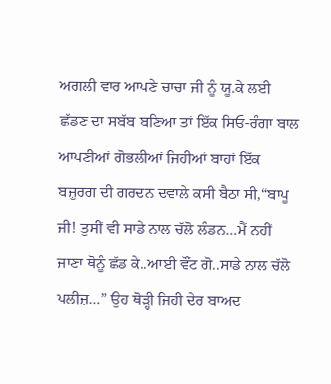ਅਗਲੀ ਵਾਰ ਆਪਣੇ ਚਾਚਾ ਜੀ ਨੂੰ ਯੂ.ਕੇ ਲਈ ਛੱਡਣ ਦਾ ਸਬੱਬ ਬਣਿਆ ਤਾਂ ਇੱਕ ਸਿਓ-ਰੰਗਾ ਬਾਲ ਆਪਣੀਆਂ ਗੋਭਲੀਆਂ ਜਿਹੀਆਂ ਬਾਹਾਂ ਇੱਕ ਬਜ਼ੁਰਗ ਦੀ ਗਰਦਨ ਦਵਾਲੇ ਕਸੀ ਬੈਠਾ ਸੀ,“ਬਾਪੂ ਜੀ! ਤੁਸੀਂ ਵੀ ਸਾਡੇ ਨਾਲ ਚੱਲੋ ਲੰਡਨ…ਮੈਂ ਨਹੀਂ ਜਾਣਾ ਥੋਨੂੰ ਛੱਡ ਕੇ..ਆਈ ਵੌਂਟ ਗੋ..ਸਾਡੇ ਨਾਲ ਚੱਲੋ ਪਲੀਜ਼…” ਉਹ ਥੋੜ੍ਹੀ ਜਿਹੀ ਦੇਰ ਬਾਅਦ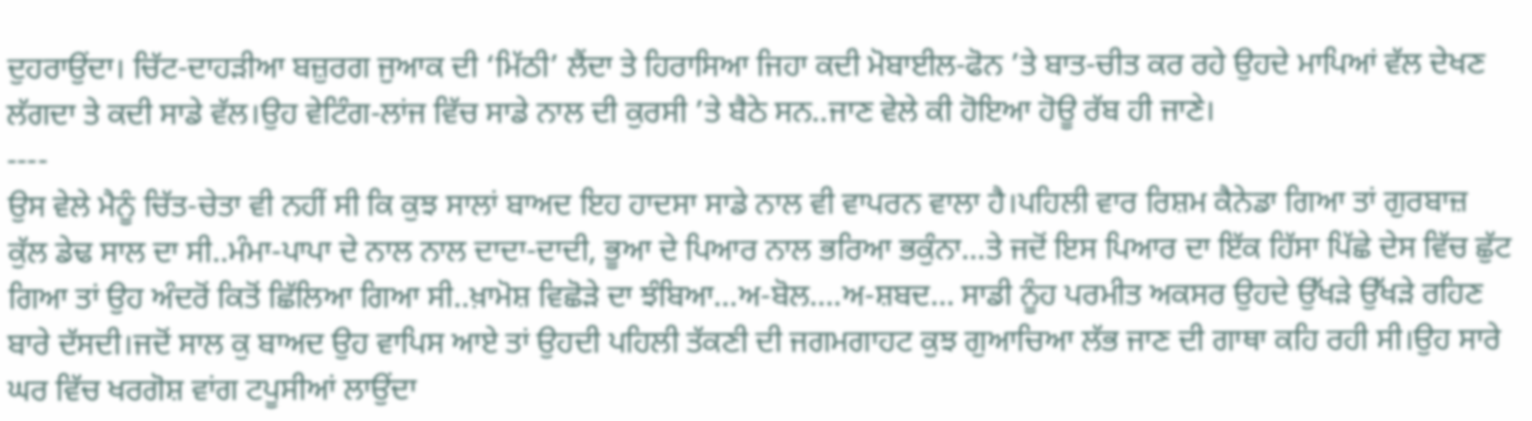ਦੁਹਰਾਉਂਦਾ। ਚਿੱਟ-ਦਾਹੜੀਆ ਬਜ਼ੁਰਗ ਜੁਆਕ ਦੀ ‘ਮਿੱਠੀ’ ਲੈਂਦਾ ਤੇ ਹਿਰਾਸਿਆ ਜਿਹਾ ਕਦੀ ਮੋਬਾਈਲ-ਫੋਨ ’ਤੇ ਬਾਤ-ਚੀਤ ਕਰ ਰਹੇ ਉਹਦੇ ਮਾਪਿਆਂ ਵੱਲ ਦੇਖਣ ਲੱਗਦਾ ਤੇ ਕਦੀ ਸਾਡੇ ਵੱਲ।ਉਹ ਵੇਟਿੰਗ-ਲਾਂਜ ਵਿੱਚ ਸਾਡੇ ਨਾਲ ਦੀ ਕੁਰਸੀ ’ਤੇ ਬੈਠੇ ਸਨ..ਜਾਣ ਵੇਲੇ ਕੀ ਹੋਇਆ ਹੋਊ ਰੱਬ ਹੀ ਜਾਣੇ।
----
ਉਸ ਵੇਲੇ ਮੈਨੂੰ ਚਿੱਤ-ਚੇਤਾ ਵੀ ਨਹੀਂ ਸੀ ਕਿ ਕੁਝ ਸਾਲਾਂ ਬਾਅਦ ਇਹ ਹਾਦਸਾ ਸਾਡੇ ਨਾਲ ਵੀ ਵਾਪਰਨ ਵਾਲਾ ਹੈ।ਪਹਿਲੀ ਵਾਰ ਰਿਸ਼ਮ ਕੈਨੇਡਾ ਗਿਆ ਤਾਂ ਗੁਰਬਾਜ਼ ਕੁੱਲ ਡੇਢ ਸਾਲ ਦਾ ਸੀ..ਮੰਮਾ-ਪਾਪਾ ਦੇ ਨਾਲ ਨਾਲ ਦਾਦਾ-ਦਾਦੀ, ਭੂਆ ਦੇ ਪਿਆਰ ਨਾਲ ਭਰਿਆ ਭਕੁੰਨਾ…ਤੇ ਜਦੋਂ ਇਸ ਪਿਆਰ ਦਾ ਇੱਕ ਹਿੱਸਾ ਪਿੱਛੇ ਦੇਸ ਵਿੱਚ ਛੁੱਟ ਗਿਆ ਤਾਂ ਉਹ ਅੰਦਰੋਂ ਕਿਤੋਂ ਛਿੱਲਿਆ ਗਿਆ ਸੀ..ਖ਼ਾਮੋਸ਼ ਵਿਛੋੜੇ ਦਾ ਝੰਬਿਆ…ਅ-ਬੋਲ….ਅ-ਸ਼ਬਦ… ਸਾਡੀ ਨੂੰਹ ਪਰਮੀਤ ਅਕਸਰ ਉਹਦੇ ਉੱਖੜੇ ਉੱਖੜੇ ਰਹਿਣ ਬਾਰੇ ਦੱਸਦੀ।ਜਦੋਂ ਸਾਲ ਕੁ ਬਾਅਦ ਉਹ ਵਾਪਿਸ ਆਏ ਤਾਂ ਉਹਦੀ ਪਹਿਲੀ ਤੱਕਣੀ ਦੀ ਜਗਮਗਾਹਟ ਕੁਝ ਗੁਆਚਿਆ ਲੱਭ ਜਾਣ ਦੀ ਗਾਥਾ ਕਹਿ ਰਹੀ ਸੀ।ਉਹ ਸਾਰੇ ਘਰ ਵਿੱਚ ਖਰਗੋਸ਼ ਵਾਂਗ ਟਪੂਸੀਆਂ ਲਾਉਂਦਾ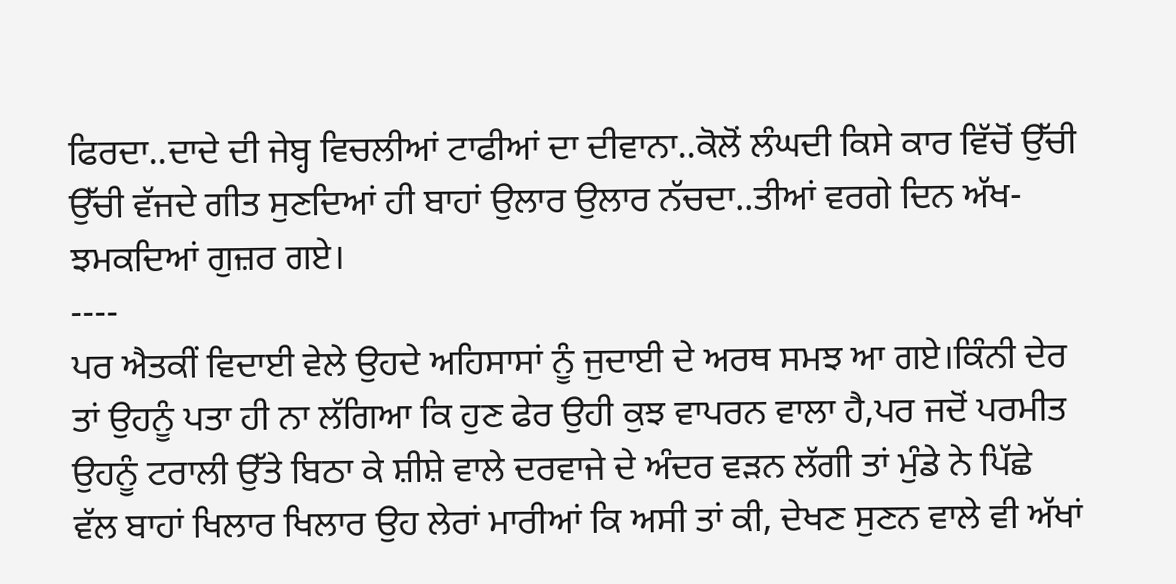ਫਿਰਦਾ..ਦਾਦੇ ਦੀ ਜੇਬ੍ਹ ਵਿਚਲੀਆਂ ਟਾਫੀਆਂ ਦਾ ਦੀਵਾਨਾ..ਕੋਲੋਂ ਲੰਘਦੀ ਕਿਸੇ ਕਾਰ ਵਿੱਚੋਂ ਉੱਚੀ ਉੱਚੀ ਵੱਜਦੇ ਗੀਤ ਸੁਣਦਿਆਂ ਹੀ ਬਾਹਾਂ ਉਲਾਰ ਉਲਾਰ ਨੱਚਦਾ..ਤੀਆਂ ਵਰਗੇ ਦਿਨ ਅੱਖ- ਝਮਕਦਿਆਂ ਗੁਜ਼ਰ ਗਏ।
----
ਪਰ ਐਤਕੀਂ ਵਿਦਾਈ ਵੇਲੇ ਉਹਦੇ ਅਹਿਸਾਸਾਂ ਨੂੰ ਜੁਦਾਈ ਦੇ ਅਰਥ ਸਮਝ ਆ ਗਏ।ਕਿੰਨੀ ਦੇਰ ਤਾਂ ਉਹਨੂੰ ਪਤਾ ਹੀ ਨਾ ਲੱਗਿਆ ਕਿ ਹੁਣ ਫੇਰ ਉਹੀ ਕੁਝ ਵਾਪਰਨ ਵਾਲਾ ਹੈ,ਪਰ ਜਦੋਂ ਪਰਮੀਤ ਉਹਨੂੰ ਟਰਾਲੀ ਉੱਤੇ ਬਿਠਾ ਕੇ ਸ਼ੀਸ਼ੇ ਵਾਲੇ ਦਰਵਾਜੇ ਦੇ ਅੰਦਰ ਵੜਨ ਲੱਗੀ ਤਾਂ ਮੁੰਡੇ ਨੇ ਪਿੱਛੇ ਵੱਲ ਬਾਹਾਂ ਖਿਲਾਰ ਖਿਲਾਰ ਉਹ ਲੇਰਾਂ ਮਾਰੀਆਂ ਕਿ ਅਸੀ ਤਾਂ ਕੀ, ਦੇਖਣ ਸੁਣਨ ਵਾਲੇ ਵੀ ਅੱਖਾਂ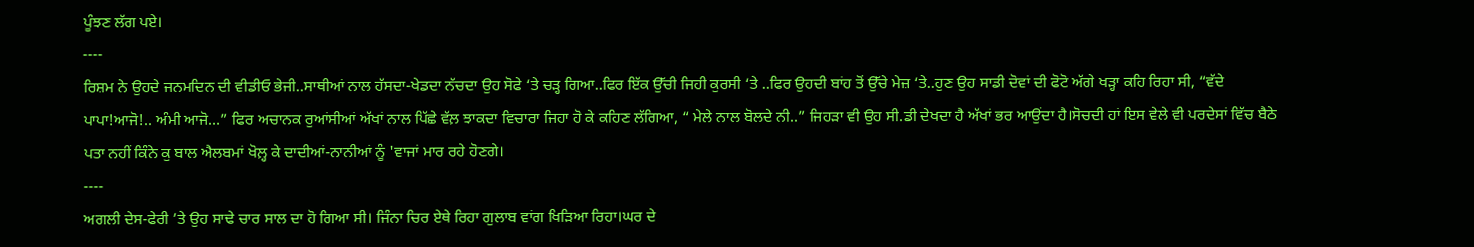ਪੂੰਝਣ ਲੱਗ ਪਏ।
----
ਰਿਸ਼ਮ ਨੇ ਉਹਦੇ ਜਨਮਦਿਨ ਦੀ ਵੀਡੀਓ ਭੇਜੀ..ਸਾਥੀਆਂ ਨਾਲ ਹੱਸਦਾ-ਖੇਡਦਾ ਨੱਚਦਾ ਉਹ ਸੋਫੇ ‘ਤੇ ਚੜ੍ਹ ਗਿਆ..ਫਿਰ ਇੱਕ ਉੱਚੀ ਜਿਹੀ ਕੁਰਸੀ ‘ਤੇ ..ਫਿਰ ਉਹਦੀ ਬਾਂਹ ਤੋਂ ਉੱਚੇ ਮੇਜ਼ ‘ਤੇ..ਹੁਣ ਉਹ ਸਾਡੀ ਦੋਵਾਂ ਦੀ ਫੋਟੋ ਅੱਗੇ ਖੜ੍ਹਾ ਕਹਿ ਰਿਹਾ ਸੀ, “ਵੱਦੇ ਪਾਪਾ!ਆਜੋ!.. ਅੰਮੀ ਆਜੋ…” ਫਿਰ ਅਚਾਨਕ ਰੁਆਂਸੀਆਂ ਅੱਖਾਂ ਨਾਲ ਪਿੱਛੇ ਵੱਲ਼ ਝਾਕਦਾ ਵਿਚਾਰਾ ਜਿਹਾ ਹੋ ਕੇ ਕਹਿਣ ਲੱਗਿਆ, “ ਮੇਲੇ ਨਾਲ ਬੋਲਦੇ ਨੀ..” ਜਿਹੜਾ ਵੀ ਉਹ ਸੀ.ਡੀ ਦੇਖਦਾ ਹੈ ਅੱਖਾਂ ਭਰ ਆਉਂਦਾ ਹੈ।ਸੋਚਦੀ ਹਾਂ ਇਸ ਵੇਲੇ ਵੀ ਪਰਦੇਸਾਂ ਵਿੱਚ ਬੈਠੇ ਪਤਾ ਨਹੀਂ ਕਿੰਨੇ ਕੁ ਬਾਲ ਐਲਬਮਾਂ ਖੋਲ਼੍ਹ ਕੇ ਦਾਦੀਆਂ-ਨਾਨੀਆਂ ਨੂੰ 'ਵਾਜਾਂ ਮਾਰ ਰਹੇ ਹੋਣਗੇ।
----
ਅਗਲੀ ਦੇਸ-ਫੇਰੀ ’ਤੇ ਉਹ ਸਾਢੇ ਚਾਰ ਸਾਲ ਦਾ ਹੋ ਗਿਆ ਸੀ। ਜਿੰਨਾ ਚਿਰ ਏਥੇ ਰਿਹਾ ਗੁਲਾਬ ਵਾਂਗ ਖਿੜਿਆ ਰਿਹਾ।ਘਰ ਦੇ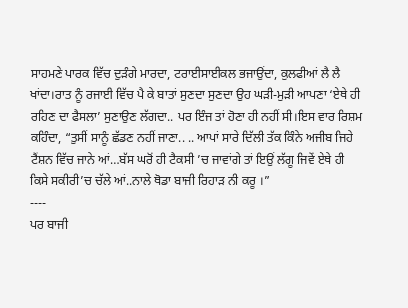ਸਾਹਮਣੇ ਪਾਰਕ ਵਿੱਚ ਦੁੜੰਗੇ ਮਾਰਦਾ, ਟਰਾਈਸਾਈਕਲ ਭਜਾਉਂਦਾ, ਕੁਲਫੀਆਂ ਲੈ ਲੈ ਖਾਂਦਾ।ਰਾਤ ਨੂੰ ਰਜਾਈ ਵਿੱਚ ਪੈ ਕੇ ਬਾਤਾਂ ਸੁਣਦਾ ਸੁਣਦਾ ਉਹ ਘੜੀ-ਮੁੜੀ ਆਪਣਾ ‘ਏਥੇ ਹੀ ਰਹਿਣ ਦਾ ਫੈਸਲਾ’ ਸੁਣਾਉਣ ਲੱਗਦਾ.. ਪਰ ਇੰਜ ਤਾਂ ਹੋਣਾ ਹੀ ਨਹੀਂ ਸੀ।ਇਸ ਵਾਰ ਰਿਸ਼ਮ ਕਹਿੰਦਾ, “ਤੁਸੀਂ ਸਾਨੂੰ ਛੱਡਣ ਨਹੀਂ ਜਾਣਾ.. .. ਆਪਾਂ ਸਾਰੇ ਦਿੱਲੀ ਤੱਕ ਕਿੰਨੇ ਅਜੀਬ ਜਿਹੇ ਟੈਂਸ਼ਨ ਵਿੱਚ ਜਾਨੇ ਆਂ…ਬੱਸ ਘਰੋਂ ਹੀ ਟੈਕਸੀ ’ਚ ਜਾਵਾਂਗੇ ਤਾਂ ਇਉਂ ਲੱਗੂ ਜਿਵੇਂ ਏਥੇ ਹੀ ਕਿਸੇ ਸਕੀਰੀ’ਚ ਚੱਲੇ ਆਂ..ਨਾਲੇ ਥੋਡਾ ਬਾਜੀ ਰਿਹਾੜ ਨੀ ਕਰੂ ।”
----
ਪਰ ਬਾਜੀ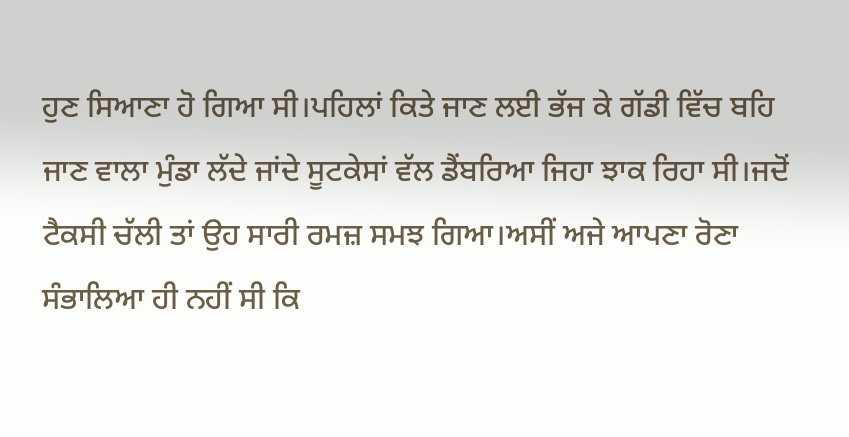ਹੁਣ ਸਿਆਣਾ ਹੋ ਗਿਆ ਸੀ।ਪਹਿਲਾਂ ਕਿਤੇ ਜਾਣ ਲਈ ਭੱਜ ਕੇ ਗੱਡੀ ਵਿੱਚ ਬਹਿ ਜਾਣ ਵਾਲਾ ਮੁੰਡਾ ਲੱਦੇ ਜਾਂਦੇ ਸੂਟਕੇਸਾਂ ਵੱਲ ਡੈਂਬਰਿਆ ਜਿਹਾ ਝਾਕ ਰਿਹਾ ਸੀ।ਜਦੋਂ ਟੈਕਸੀ ਚੱਲੀ ਤਾਂ ਉਹ ਸਾਰੀ ਰਮਜ਼ ਸਮਝ ਗਿਆ।ਅਸੀਂ ਅਜੇ ਆਪਣਾ ਰੋਣਾ ਸੰਭਾਲਿਆ ਹੀ ਨਹੀਂ ਸੀ ਕਿ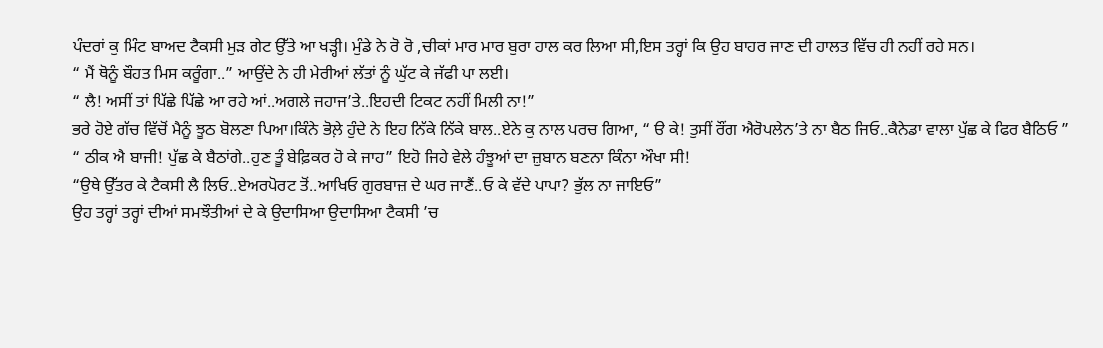ਪੰਦਰਾਂ ਕੁ ਮਿੰਟ ਬਾਅਦ ਟੈਕਸੀ ਮੁੜ ਗੇਟ ਉੱਤੇ ਆ ਖੜ੍ਹੀ। ਮੁੰਡੇ ਨੇ ਰੋ ਰੋ ,ਚੀਕਾਂ ਮਾਰ ਮਾਰ ਬੁਰਾ ਹਾਲ ਕਰ ਲਿਆ ਸੀ,ਇਸ ਤਰ੍ਹਾਂ ਕਿ ਉਹ ਬਾਹਰ ਜਾਣ ਦੀ ਹਾਲਤ ਵਿੱਚ ਹੀ ਨਹੀਂ ਰਹੇ ਸਨ।
“ ਮੈਂ ਥੋਨੂੰ ਬੌਹਤ ਮਿਸ ਕਰੂੰਗਾ..” ਆਉਂਦੇ ਨੇ ਹੀ ਮੇਰੀਆਂ ਲੱਤਾਂ ਨੂੰ ਘੁੱਟ ਕੇ ਜੱਫੀ ਪਾ ਲਈ।
“ ਲੈ! ਅਸੀਂ ਤਾਂ ਪਿੱਛੇ ਪਿੱਛੇ ਆ ਰਹੇ ਆਂ..ਅਗਲੇ ਜਹਾਜ’ਤੇ..ਇਹਦੀ ਟਿਕਟ ਨਹੀਂ ਮਿਲੀ ਨਾ!”
ਭਰੇ ਹੋਏ ਗੱਚ ਵਿੱਚੋਂ ਮੈਨੂੰ ਝੂਠ ਬੋਲਣਾ ਪਿਆ।ਕਿੰਨੇ ਭੋਲ਼ੇ ਹੁੰਦੇ ਨੇ ਇਹ ਨਿੱਕੇ ਨਿੱਕੇ ਬਾਲ..ਏਨੇ ਕੁ ਨਾਲ ਪਰਚ ਗਿਆ, “ ੳ ਕੇ! ਤੁਸੀਂ ਰੌਂਗ ਐਰੋਪਲੇਨ’ਤੇ ਨਾ ਬੈਠ ਜਿਓ..ਕੈਨੇਡਾ ਵਾਲਾ ਪੁੱਛ ਕੇ ਫਿਰ ਬੈਠਿਓ ”
“ ਠੀਕ ਐ ਬਾਜੀ! ਪੁੱਛ ਕੇ ਬੈਠਾਂਗੇ..ਹੁਣ ਤੂੰ ਬੇਫ਼ਿਕਰ ਹੋ ਕੇ ਜਾਹ” ਇਹੋ ਜਿਹੇ ਵੇਲੇ ਹੰਝੂਆਂ ਦਾ ਜ਼ੁਬਾਨ ਬਣਨਾ ਕਿੰਨਾ ਔਖਾ ਸੀ!
“ਉਥੇ ਉੱਤਰ ਕੇ ਟੈਕਸੀ ਲੈ ਲਿਓ..ਏਅਰਪੋਰਟ ਤੋਂ..ਆਖਿਓ ਗੁਰਬਾਜ਼ ਦੇ ਘਰ ਜਾਣੈਂ..ਓ ਕੇ ਵੱਦੇ ਪਾਪਾ? ਭੁੱਲ ਨਾ ਜਾਇਓ”
ਉਹ ਤਰ੍ਹਾਂ ਤਰ੍ਹਾਂ ਦੀਆਂ ਸਮਝੌਤੀਆਂ ਦੇ ਕੇ ਉਦਾਸਿਆ ਉਦਾਸਿਆ ਟੈਕਸੀ ’ਚ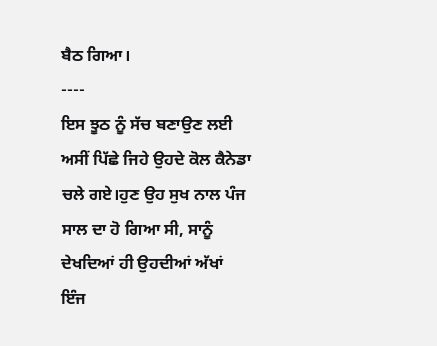ਬੈਠ ਗਿਆ।
----
ਇਸ ਝੂਠ ਨੂੰ ਸੱਚ ਬਣਾਉਣ ਲਈ ਅਸੀਂ ਪਿੱਛੇ ਜਿਹੇ ਉਹਦੇ ਕੋਲ ਕੈਨੇਡਾ ਚਲੇ ਗਏ।ਹੁਣ ਉਹ ਸੁਖ ਨਾਲ ਪੰਜ ਸਾਲ ਦਾ ਹੋ ਗਿਆ ਸੀ, ਸਾਨੂੰ ਦੇਖਦਿਆਂ ਹੀ ਉਹਦੀਆਂ ਅੱਖਾਂ ਇੰਜ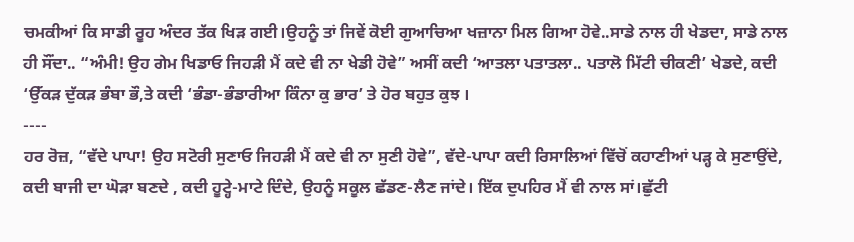ਚਮਕੀਆਂ ਕਿ ਸਾਡੀ ਰੂਹ ਅੰਦਰ ਤੱਕ ਖਿੜ ਗਈ।ਉਹਨੂੰ ਤਾਂ ਜਿਵੇਂ ਕੋਈ ਗੁਆਚਿਆ ਖਜ਼ਾਨਾ ਮਿਲ ਗਿਆ ਹੋਵੇ..ਸਾਡੇ ਨਾਲ ਹੀ ਖੇਡਦਾ, ਸਾਡੇ ਨਾਲ ਹੀ ਸੌਂਦਾ.. “ਅੰਮੀ! ਉਹ ਗੇਮ ਖਿਡਾਓ ਜਿਹੜੀ ਮੈਂ ਕਦੇ ਵੀ ਨਾ ਖੇਡੀ ਹੋਵੇ” ਅਸੀਂ ਕਦੀ ‘ਆਤਲਾ ਪਤਾਤਲਾ.. ਪਤਾਲੋ ਮਿੱਟੀ ਚੀਕਣੀ’ ਖੇਡਦੇ, ਕਦੀ ‘ਉੱਕੜ ਦੁੱਕੜ ਭੰਬਾ ਭੌ,ਤੇ ਕਦੀ ‘ਭੰਡਾ-ਭੰਡਾਰੀਆ ਕਿੰਨਾ ਕੁ ਭਾਰ’ ਤੇ ਹੋਰ ਬਹੁਤ ਕੁਝ ।
----
ਹਰ ਰੋਜ਼, “ਵੱਦੇ ਪਾਪਾ! ਉਹ ਸਟੋਰੀ ਸੁਣਾਓ ਜਿਹੜੀ ਮੈਂ ਕਦੇ ਵੀ ਨਾ ਸੁਣੀ ਹੋਵੇ”, ਵੱਦੇ-ਪਾਪਾ ਕਦੀ ਰਿਸਾਲਿਆਂ ਵਿੱਚੋਂ ਕਹਾਣੀਆਂ ਪੜ੍ਹ ਕੇ ਸੁਣਾਉਂਦੇ, ਕਦੀ ਬਾਜੀ ਦਾ ਘੋੜਾ ਬਣਦੇ , ਕਦੀ ਹੂਟ੍ਹੇ-ਮਾਟੇ ਦਿੰਦੇ, ਉਹਨੂੰ ਸਕੂਲ ਛੱਡਣ-ਲੈਣ ਜਾਂਦੇ। ਇੱਕ ਦੁਪਹਿਰ ਮੈਂ ਵੀ ਨਾਲ ਸਾਂ।ਛੁੱਟੀ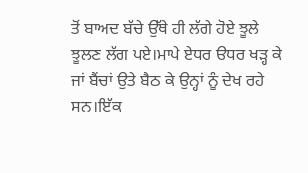ਤੋਂ ਬਾਅਦ ਬੱਚੇ ਉੱਥੇ ਹੀ ਲੱਗੇ ਹੋਏ ਝੂਲੇ ਝੂਲਣ ਲੱਗ ਪਏ।ਮਾਪੇ ਏਧਰ ੳਧਰ ਖੜ੍ਹ ਕੇ ਜਾਂ ਬੈਂਚਾਂ ਉਤੇ ਬੈਠ ਕੇ ਉਨ੍ਹਾਂ ਨੂੰ ਦੇਖ ਰਹੇ ਸਨ।ਇੱਕ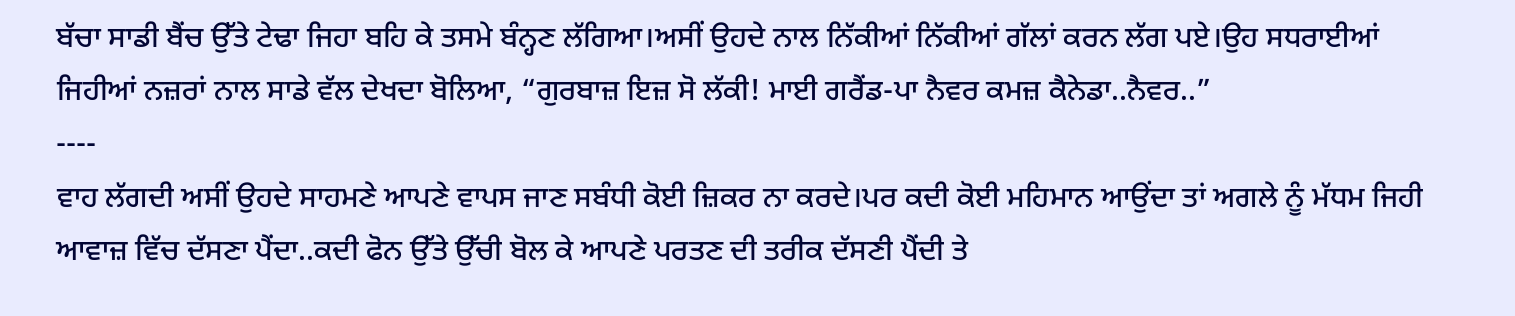ਬੱਚਾ ਸਾਡੀ ਬੈਂਚ ਉੱਤੇ ਟੇਢਾ ਜਿਹਾ ਬਹਿ ਕੇ ਤਸਮੇ ਬੰਨ੍ਹਣ ਲੱਗਿਆ।ਅਸੀਂ ਉਹਦੇ ਨਾਲ ਨਿੱਕੀਆਂ ਨਿੱਕੀਆਂ ਗੱਲਾਂ ਕਰਨ ਲੱਗ ਪਏ।ਉਹ ਸਧਰਾਈਆਂ ਜਿਹੀਆਂ ਨਜ਼ਰਾਂ ਨਾਲ ਸਾਡੇ ਵੱਲ ਦੇਖਦਾ ਬੋਲਿਆ, “ਗੁਰਬਾਜ਼ ਇਜ਼ ਸੋ ਲੱਕੀ! ਮਾਈ ਗਰੈਂਡ-ਪਾ ਨੈਵਰ ਕਮਜ਼ ਕੈਨੇਡਾ..ਨੈਵਰ..”
----
ਵਾਹ ਲੱਗਦੀ ਅਸੀਂ ਉਹਦੇ ਸਾਹਮਣੇ ਆਪਣੇ ਵਾਪਸ ਜਾਣ ਸਬੰਧੀ ਕੋਈ ਜ਼ਿਕਰ ਨਾ ਕਰਦੇ।ਪਰ ਕਦੀ ਕੋਈ ਮਹਿਮਾਨ ਆਉਂਦਾ ਤਾਂ ਅਗਲੇ ਨੂੰ ਮੱਧਮ ਜਿਹੀ ਆਵਾਜ਼ ਵਿੱਚ ਦੱਸਣਾ ਪੈਂਦਾ..ਕਦੀ ਫੋਨ ਉੱਤੇ ਉੱਚੀ ਬੋਲ ਕੇ ਆਪਣੇ ਪਰਤਣ ਦੀ ਤਰੀਕ ਦੱਸਣੀ ਪੈਂਦੀ ਤੇ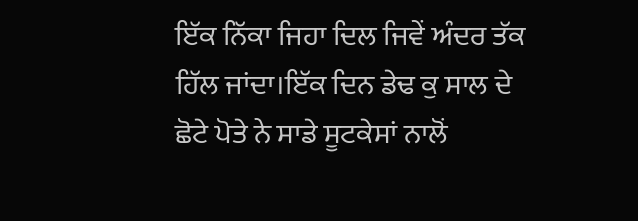ਇੱਕ ਨਿੱਕਾ ਜਿਹਾ ਦਿਲ ਜਿਵੇਂ ਅੰਦਰ ਤੱਕ ਹਿੱਲ ਜਾਂਦਾ।ਇੱਕ ਦਿਨ ਡੇਢ ਕੁ ਸਾਲ ਦੇ ਛੋਟੇ ਪੋਤੇ ਨੇ ਸਾਡੇ ਸੂਟਕੇਸਾਂ ਨਾਲੋਂ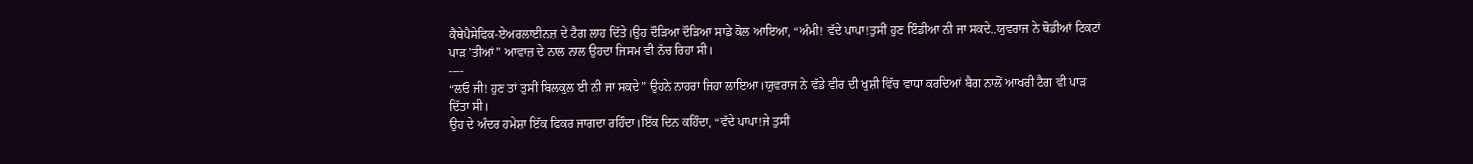ਕੈਥੇਪੈਸੇਫਿਕ-ਏਅਰਲਾਈਨਜ਼ ਦੇ ਟੈਗ ਲਾਹ ਦਿੱਤੇ।ਉਹ ਦੌੜਿਆ ਦੌੜਿਆ ਸਾਡੇ ਕੋਲ ਆਇਆ, “ਅੰਮੀ! ਵੱਦੇ ਪਾਪਾ!ਤੁਸੀਂ ਹੁਣ ਇੰਡੀਆ ਨੀ ਜਾ ਸਕਦੇ..ਯੁਵਰਾਜ ਨੇ ਥੋਡੀਆਂ ਟਿਕਟਾਂ ਪਾੜ 'ਤੀਆਂ” ਆਵਾਜ਼ ਦੇ ਨਾਲ ਨਾਲ ਉਹਦਾ ਜਿਸਮ ਵੀ ਨੱਚ ਰਿਹਾ ਸੀ।
----
“ਲਓ ਜੀ! ਹੁਣ ਤਾਂ ਤੁਸੀਂ ਬਿਲਕੁਲ ਈ ਨੀ ਜਾ ਸਕਦੇ” ਉਹਨੇ ਨਾਹਰਾ ਜਿਹਾ ਲਾਇਆ।ਯੁਵਰਾਜ ਨੇ ਵੱਡੇ ਵੀਰ ਦੀ ਖੁਸ਼ੀ ਵਿੱਚ ਵਾਧਾ ਕਰਦਿਆਂ ਬੈਗ ਨਾਲੋਂ ਆਖਰੀ ਟੈਗ ਵੀ ਪਾੜ ਦਿੱਤਾ ਸੀ।
ਉਹ ਦੇ ਅੰਦਰ ਹਮੇਸ਼ਾ ਇੱਕ ਫਿਕਰ ਜਾਗਦਾ ਰਹਿੰਦਾ।ਇੱਕ ਦਿਨ ਕਹਿੰਦਾ, “ਵੱਦੇ ਪਾਪਾ!ਜੇ ਤੁਸੀਂ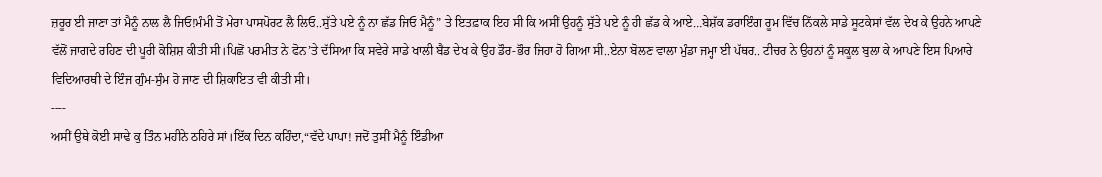ਜ਼ਰੂਰ ਈ ਜਾਣਾ ਤਾਂ ਮੈਨੂੰ ਨਾਲ ਲੈ ਜਿਓ!ਮੰਮੀ ਤੋਂ ਮੇਰਾ ਪਾਸਪੋਰਟ ਲੈ ਲਿਓ..ਸੁੱਤੇ ਪਏ ਨੂੰ ਨਾ ਛੱਡ ਜਿਓ ਮੈਨੂੰ” ਤੇ ਇਤਫ਼ਾਕ ਇਹ ਸੀ ਕਿ ਅਸੀਂ ਉਹਨੂੰ ਸੁੱਤੇ ਪਏ ਨੂੰ ਹੀ ਛੱਡ ਕੇ ਆਏ…ਬੇਸ਼ੱਕ ਡਰਾਇੰਗ ਰੂਮ ਵਿੱਚ ਨਿੱਕਲੇ ਸਾਡੇ ਸੂਟਕੇਸਾਂ ਵੱਲ ਦੇਖ ਕੇ ਉਹਨੇ ਆਪਣੇ ਵੱਲੋਂ ਜਾਗਦੇ ਰਹਿਣ ਦੀ ਪੂਰੀ ਕੋਸ਼ਿਸ਼ ਕੀਤੀ ਸੀ।ਪਿਛੋਂ ਪਰਮੀਤ ਨੇ ਫੋਨ’ਤੇ ਦੱਸਿਆ ਕਿ ਸਵੇਰੇ ਸਾਡੇ ਖਾਲੀ ਬੈਡ ਦੇਖ ਕੇ ਉਹ ਡੌਰ-ਭੌਰ ਜਿਹਾ ਹੋ ਗਿਆ ਸੀ..ਏਨਾ ਬੋਲਣ ਵਾਲਾ ਮੁੰਡਾ ਜਮ੍ਹਾ ਈ ਪੱਥਰ.. ਟੀਚਰ ਨੇ ਉਹਨਾਂ ਨੂੰ ਸਕੂਲ ਬੁਲਾ ਕੇ ਆਪਣੇ ਇਸ ਪਿਆਰੇ ਵਿਦਿਆਰਥੀ ਦੇ ਇੰਜ ਗੁੰਮ-ਸੁੰਮ ਹੋ ਜਾਣ ਦੀ ਸ਼ਿਕਾਇਤ ਵੀ ਕੀਤੀ ਸੀ।
----
ਅਸੀਂ ਉਥੇ ਕੋਈ ਸਾਢੇ ਕੁ ਤਿੰਨ ਮਹੀਨੇ ਠਹਿਰੇ ਸਾਂ।ਇੱਕ ਦਿਨ ਕਹਿੰਦਾ,“ਵੱਦੇ ਪਾਪਾ! ਜਦੋਂ ਤੁਸੀਂ ਮੈਨੂੰ ਇੰਡੀਆ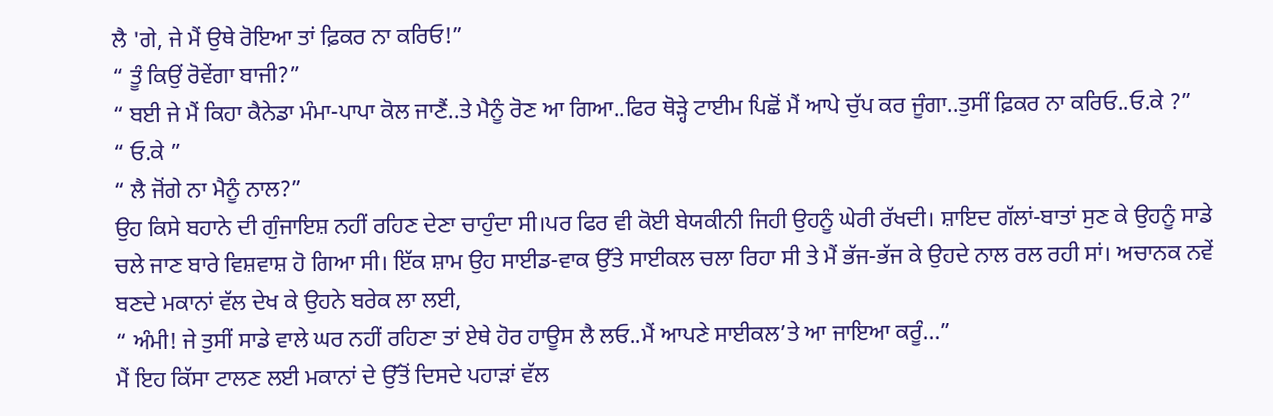ਲੈ 'ਗੇ, ਜੇ ਮੈਂ ਉਥੇ ਰੋਇਆ ਤਾਂ ਫ਼ਿਕਰ ਨਾ ਕਰਿਓ!”
“ ਤੂੰ ਕਿਉਂ ਰੋਵੇਂਗਾ ਬਾਜੀ?”
“ ਬਈ ਜੇ ਮੈਂ ਕਿਹਾ ਕੈਨੇਡਾ ਮੰਮਾ-ਪਾਪਾ ਕੋਲ ਜਾਣੈਂ..ਤੇ ਮੈਨੂੰ ਰੋਣ ਆ ਗਿਆ..ਫਿਰ ਥੋੜ੍ਹੇ ਟਾਈਮ ਪਿਛੋਂ ਮੈਂ ਆਪੇ ਚੁੱਪ ਕਰ ਜੂੰਗਾ..ਤੁਸੀਂ ਫ਼ਿਕਰ ਨਾ ਕਰਿਓ..ਓ.ਕੇ ?”
“ ਓ.ਕੇ ”
“ ਲੈ ਜੋਂਗੇ ਨਾ ਮੈਨੂੰ ਨਾਲ?”
ਉਹ ਕਿਸੇ ਬਹਾਨੇ ਦੀ ਗੁੰਜਾਇਸ਼ ਨਹੀਂ ਰਹਿਣ ਦੇਣਾ ਚਾਹੁੰਦਾ ਸੀ।ਪਰ ਫਿਰ ਵੀ ਕੋਈ ਬੇਯਕੀਨੀ ਜਿਹੀ ਉਹਨੂੰ ਘੇਰੀ ਰੱਖਦੀ। ਸ਼ਾਇਦ ਗੱਲਾਂ-ਬਾਤਾਂ ਸੁਣ ਕੇ ਉਹਨੂੰ ਸਾਡੇ ਚਲੇ ਜਾਣ ਬਾਰੇ ਵਿਸ਼ਵਾਸ਼ ਹੋ ਗਿਆ ਸੀ। ਇੱਕ ਸ਼ਾਮ ਉਹ ਸਾਈਡ-ਵਾਕ ਉੱਤੇ ਸਾਈਕਲ ਚਲਾ ਰਿਹਾ ਸੀ ਤੇ ਮੈਂ ਭੱਜ-ਭੱਜ ਕੇ ਉਹਦੇ ਨਾਲ ਰਲ ਰਹੀ ਸਾਂ। ਅਚਾਨਕ ਨਵੇਂ ਬਣਦੇ ਮਕਾਨਾਂ ਵੱਲ ਦੇਖ ਕੇ ਉਹਨੇ ਬਰੇਕ ਲਾ ਲਈ,
“ ਅੰਮੀ! ਜੇ ਤੁਸੀਂ ਸਾਡੇ ਵਾਲੇ ਘਰ ਨਹੀਂ ਰਹਿਣਾ ਤਾਂ ਏਥੇ ਹੋਰ ਹਾਊਸ ਲੈ ਲਓ..ਮੈਂ ਆਪਣੇ ਸਾਈਕਲ’ਤੇ ਆ ਜਾਇਆ ਕਰੂੰ…”
ਮੈਂ ਇਹ ਕਿੱਸਾ ਟਾਲਣ ਲਈ ਮਕਾਨਾਂ ਦੇ ਉੱਤੋਂ ਦਿਸਦੇ ਪਹਾੜਾਂ ਵੱਲ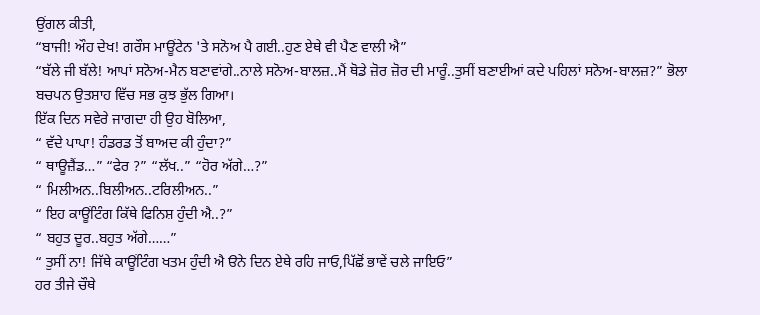ਉਂਗਲ ਕੀਤੀ,
“ਬਾਜੀ! ਔਹ ਦੇਖ! ਗਰੌਸ ਮਾਊਂਟੇਨ 'ਤੇ ਸਨੋਅ ਪੈ ਗਈ..ਹੁਣ ਏਥੇ ਵੀ ਪੈਣ ਵਾਲੀ ਐ”
“ਬੱਲੇ ਜੀ ਬੱਲੇ! ਆਪਾਂ ਸਨੋਅ-ਮੈਨ ਬਣਾਵਾਂਗੇ..ਨਾਲੇ ਸਨੋਅ-ਬਾਲਜ਼..ਮੈਂ ਥੋਡੇ ਜ਼ੋਰ ਜ਼ੋਰ ਦੀ ਮਾਰੂੰ..ਤੁਸੀਂ ਬਣਾਈਆਂ ਕਦੇ ਪਹਿਲਾਂ ਸਨੋਅ-ਬਾਲਜ਼?” ਭੋਲਾ ਬਚਪਨ ਉਤਸ਼ਾਹ ਵਿੱਚ ਸਭ ਕੁਝ ਭੁੱਲ ਗਿਆ।
ਇੱਕ ਦਿਨ ਸਵੇਰੇ ਜਾਗਦਾ ਹੀ ਉਹ ਬੋਲਿਆ,
“ ਵੱਦੇ ਪਾਪਾ! ਹੰਡਰਡ ਤੋਂ ਬਾਅਦ ਕੀ ਹੁੰਦਾ?”
“ ਥਾਊਜ਼ੈਂਡ…” “ਫੇਰ ?” “ਲੱਖ..” “ਹੋਰ ਅੱਗੇ…?”
“ ਮਿਲੀਅਨ..ਬਿਲੀਅਨ..ਟਰਿਲੀਅਨ..”
“ ਇਹ ਕਾਊਂਟਿੰਗ ਕਿੱਥੇ ਫਿਨਿਸ਼ ਹੁੰਦੀ ਐ..?”
“ ਬਹੁਤ ਦੂਰ..ਬਹੁਤ ਅੱਗੇ……”
“ ਤੁਸੀਂ ਨਾ! ਜਿੱਥੇ ਕਾਊਂਟਿੰਗ ਖਤਮ ਹੁੰਦੀ ਐ ੳਨੇ ਦਿਨ ਏਥੇ ਰਹਿ ਜਾਓ,ਪਿੱਛੋਂ ਭਾਵੇਂ ਚਲੇ ਜਾਇਓ”
ਹਰ ਤੀਜੇ ਚੌਥੇ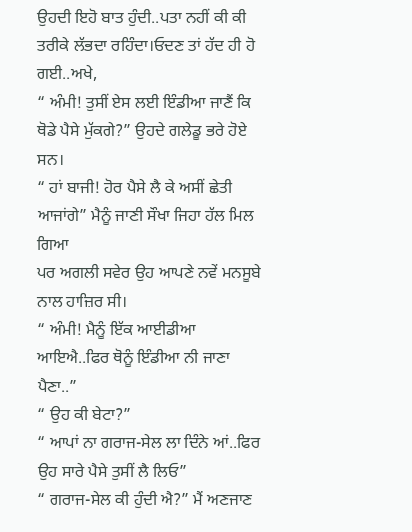ਉਹਦੀ ਇਹੋ ਬਾਤ ਹੁੰਦੀ..ਪਤਾ ਨਹੀਂ ਕੀ ਕੀ ਤਰੀਕੇ ਲੱਭਦਾ ਰਹਿੰਦਾ।ਓਦਣ ਤਾਂ ਹੱਦ ਹੀ ਹੋ ਗਈ..ਅਖੇ,
“ ਅੰਮੀ! ਤੁਸੀਂ ਏਸ ਲਈ ਇੰਡੀਆ ਜਾਣੈਂ ਕਿ ਥੋਡੇ ਪੈਸੇ ਮੁੱਕਗੇ?” ਉਹਦੇ ਗਲੇਡੂ ਭਰੇ ਹੋਏ ਸਨ।
“ ਹਾਂ ਬਾਜੀ! ਹੋਰ ਪੈਸੇ ਲੈ ਕੇ ਅਸੀਂ ਛੇਤੀ ਆਜਾਂਗੇ” ਮੈਨੂੰ ਜਾਣੀ ਸੌਖਾ ਜਿਹਾ ਹੱਲ ਮਿਲ ਗਿਆ
ਪਰ ਅਗਲੀ ਸਵੇਰ ਉਹ ਆਪਣੇ ਨਵੇਂ ਮਨਸੂਬੇ ਨਾਲ ਹਾਜ਼ਿਰ ਸੀ।
“ ਅੰਮੀ! ਮੈਨੂੰ ਇੱਕ ਆਈਡੀਆ ਆਇਐ..ਫਿਰ ਥੋਨੂੰ ਇੰਡੀਆ ਨੀ ਜਾਣਾ ਪੈਣਾ..”
“ ਉਹ ਕੀ ਬੇਟਾ?”
“ ਆਪਾਂ ਨਾ ਗਰਾਜ-ਸੇਲ ਲਾ ਦਿੰਨੇ ਆਂ..ਫਿਰ ਉਹ ਸਾਰੇ ਪੈਸੇ ਤੁਸੀਂ ਲੈ ਲਿਓ”
“ ਗਰਾਜ-ਸੇਲ ਕੀ ਹੁੰਦੀ ਐ?” ਮੈਂ ਅਣਜਾਣ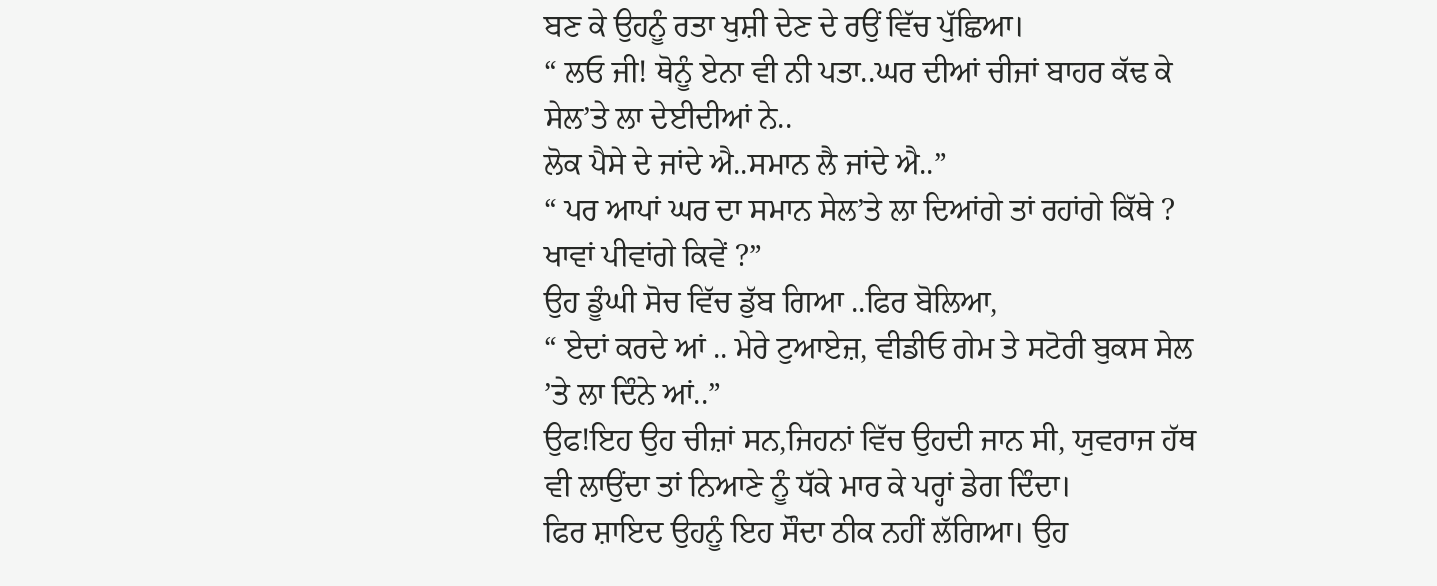ਬਣ ਕੇ ਉਹਨੂੰ ਰਤਾ ਖੁਸ਼ੀ ਦੇਣ ਦੇ ਰਉਂ ਵਿੱਚ ਪੁੱਛਿਆ।
“ ਲਓ ਜੀ! ਥੋਨੂੰ ਏਨਾ ਵੀ ਨੀ ਪਤਾ..ਘਰ ਦੀਆਂ ਚੀਜਾਂ ਬਾਹਰ ਕੱਢ ਕੇ ਸੇਲ’ਤੇ ਲਾ ਦੇਈਦੀਆਂ ਨੇ..
ਲੋਕ ਪੈਸੇ ਦੇ ਜਾਂਦੇ ਐ..ਸਮਾਨ ਲੈ ਜਾਂਦੇ ਐ..”
“ ਪਰ ਆਪਾਂ ਘਰ ਦਾ ਸਮਾਨ ਸੇਲ’ਤੇ ਲਾ ਦਿਆਂਗੇ ਤਾਂ ਰਹਾਂਗੇ ਕਿੱਥੇ ? ਖਾਵਾਂ ਪੀਵਾਂਗੇ ਕਿਵੇਂ ?”
ਉਹ ਡੂੰਘੀ ਸੋਚ ਵਿੱਚ ਡੁੱਬ ਗਿਆ ..ਫਿਰ ਬੋਲਿਆ,
“ ਏਦਾਂ ਕਰਦੇ ਆਂ .. ਮੇਰੇ ਟੁਆਏਜ਼, ਵੀਡੀਓ ਗੇਮ ਤੇ ਸਟੋਰੀ ਬੁਕਸ ਸੇਲ ’ਤੇ ਲਾ ਦਿੰਨੇ ਆਂ..”
ਉਫ!ਇਹ ਉਹ ਚੀਜ਼ਾਂ ਸਨ,ਜਿਹਨਾਂ ਵਿੱਚ ਉਹਦੀ ਜਾਨ ਸੀ, ਯੁਵਰਾਜ ਹੱਥ ਵੀ ਲਾਉਂਦਾ ਤਾਂ ਨਿਆਣੇ ਨੂੰ ਧੱਕੇ ਮਾਰ ਕੇ ਪਰ੍ਹਾਂ ਡੇਗ ਦਿੰਦਾ।
ਫਿਰ ਸ਼ਾਇਦ ਉਹਨੂੰ ਇਹ ਸੌਦਾ ਠੀਕ ਨਹੀਂ ਲੱਗਿਆ। ਉਹ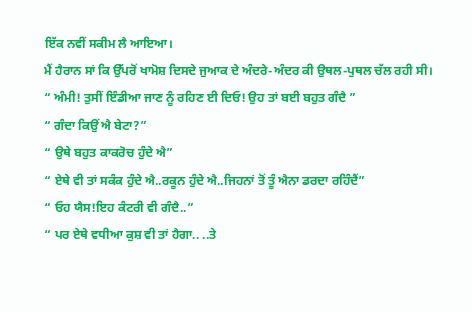ਇੱਕ ਨਵੀਂ ਸਕੀਮ ਲੈ ਆਇਆ।
ਮੈਂ ਹੈਰਾਨ ਸਾਂ ਕਿ ਉੱਪਰੋਂ ਖਾਮੋਸ਼ ਦਿਸਦੇ ਜੁਆਕ ਦੇ ਅੰਦਰੇ-ਅੰਦਰ ਕੀ ਉਥਲ-ਪੁਥਲ ਚੱਲ ਰਹੀ ਸੀ।
“ ਅੰਮੀ! ਤੁਸੀਂ ਇੰਡੀਆ ਜਾਣ ਨੂੰ ਰਹਿਣ ਈ ਦਿਓ! ਉਹ ਤਾਂ ਬਈ ਬਹੁਤ ਗੰਦੈ ”
“ ਗੰਦਾ ਕਿਉਂ ਐ ਬੇਟਾ?”
“ ਉਥੇ ਬਹੁਤ ਕਾਕਰੋਚ ਹੁੰਦੇ ਐ”
“ ਏਥੇ ਵੀ ਤਾਂ ਸਕੰਕ ਹੁੰਦੇ ਐ..ਰਕੂਨ ਹੁੰਦੇ ਐ..ਜਿਹਨਾਂ ਤੋਂ ਤੂੰ ਐਨਾ ਡਰਦਾ ਰਹਿੰਦੈਂ”
“ ਓਹ ਯੈਸ!ਇਹ ਕੰਟਰੀ ਵੀ ਗੰਦੈ..”
“ ਪਰ ਏਥੇ ਵਧੀਆ ਕੁਸ਼ ਵੀ ਤਾਂ ਹੈਗਾ.. ..ਤੇ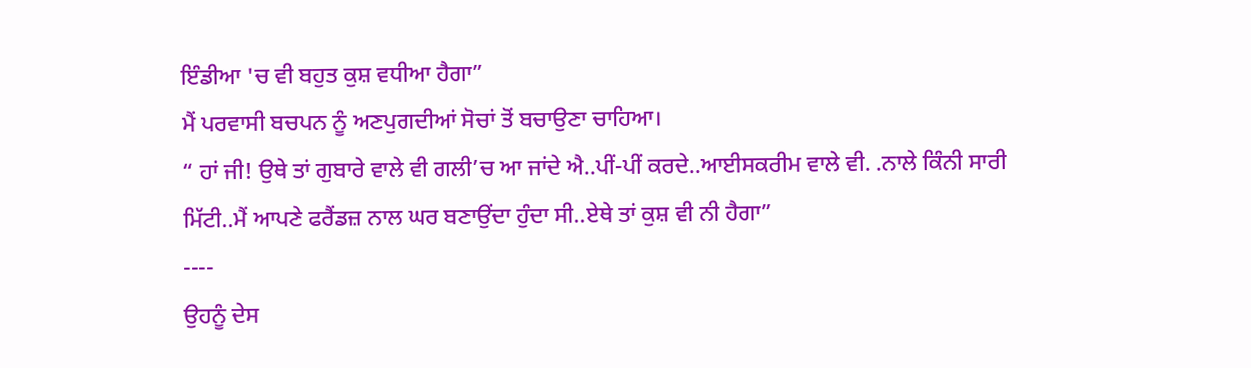ਇੰਡੀਆ 'ਚ ਵੀ ਬਹੁਤ ਕੁਸ਼ ਵਧੀਆ ਹੈਗਾ”
ਮੈਂ ਪਰਵਾਸੀ ਬਚਪਨ ਨੂੰ ਅਣਪੁਗਦੀਆਂ ਸੋਚਾਂ ਤੋਂ ਬਚਾਉਣਾ ਚਾਹਿਆ।
“ ਹਾਂ ਜੀ! ਉਥੇ ਤਾਂ ਗੁਬਾਰੇ ਵਾਲੇ ਵੀ ਗਲੀ’ਚ ਆ ਜਾਂਦੇ ਐ..ਪੀਂ-ਪੀਂ ਕਰਦੇ..ਆਈਸਕਰੀਮ ਵਾਲੇ ਵੀ. .ਨਾਲੇ ਕਿੰਨੀ ਸਾਰੀ ਮਿੱਟੀ..ਮੈਂ ਆਪਣੇ ਫਰੈਂਡਜ਼ ਨਾਲ ਘਰ ਬਣਾਉਂਦਾ ਹੁੰਦਾ ਸੀ..ਏਥੇ ਤਾਂ ਕੁਸ਼ ਵੀ ਨੀ ਹੈਗਾ”
----
ਉਹਨੂੰ ਦੇਸ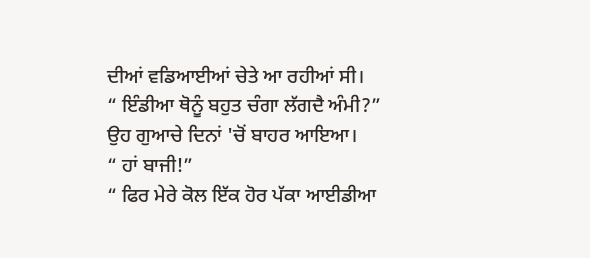ਦੀਆਂ ਵਡਿਆਈਆਂ ਚੇਤੇ ਆ ਰਹੀਆਂ ਸੀ।
“ ਇੰਡੀਆ ਥੋਨੂੰ ਬਹੁਤ ਚੰਗਾ ਲੱਗਦੈ ਅੰਮੀ?” ਉਹ ਗੁਆਚੇ ਦਿਨਾਂ 'ਚੋਂ ਬਾਹਰ ਆਇਆ।
“ ਹਾਂ ਬਾਜੀ!”
“ ਫਿਰ ਮੇਰੇ ਕੋਲ ਇੱਕ ਹੋਰ ਪੱਕਾ ਆਈਡੀਆ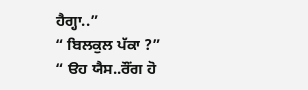ਹੈਗ੍ਹਾ..”
“ ਬਿਲਕੁਲ ਪੱਕਾ ?”
“ ੳਹ ਯੈਸ..ਰੌਂਗ ਹੋ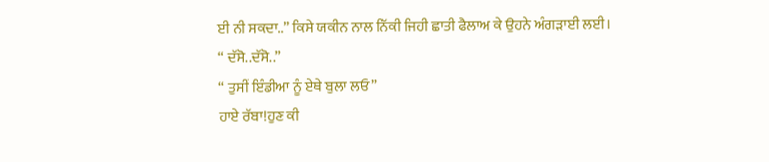ਈ ਨੀ ਸਕਦਾ..” ਕਿਸੇ ਯਕੀਨ ਨਾਲ ਨਿੱਕੀ ਜਿਹੀ ਛਾਤੀ ਫੈਲਾਅ ਕੇ ਉਹਨੇ ਅੰਗੜਾਈ ਲਈ।
“ ਦੱਸੋ..ਦੱਸੋ..”
“ ਤੁਸੀਂ ਇੰਡੀਆ ਨੂੰ ਏਥੇ ਬੁਲਾ ਲਓ”
ਹਾਏ ਰੱਬਾ!ਹੁਣ ਕੀ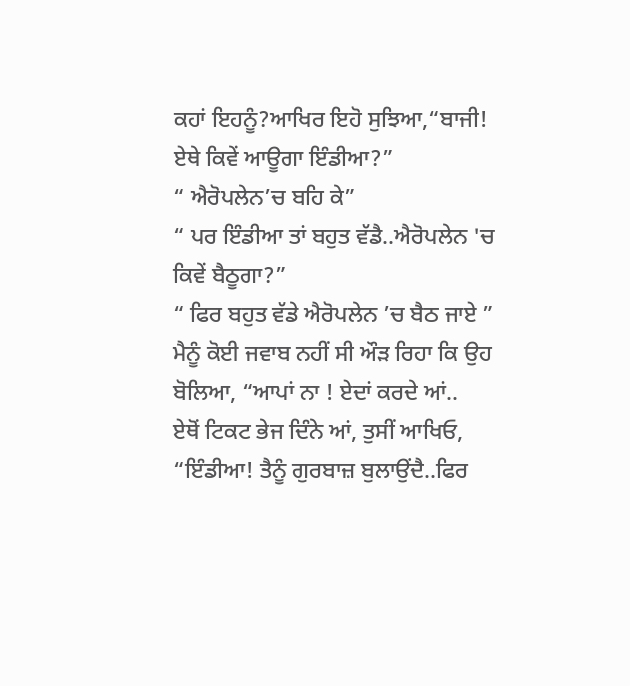ਕਹਾਂ ਇਹਨੂੰ?ਆਖਿਰ ਇਹੋ ਸੁਝਿਆ,“ਬਾਜੀ! ਏਥੇ ਕਿਵੇਂ ਆਊਗਾ ਇੰਡੀਆ?”
“ ਐਰੋਪਲੇਨ’ਚ ਬਹਿ ਕੇ”
“ ਪਰ ਇੰਡੀਆ ਤਾਂ ਬਹੁਤ ਵੱਡੈ..ਐਰੋਪਲੇਨ 'ਚ ਕਿਵੇਂ ਬੈਠੂਗਾ?”
“ ਫਿਰ ਬਹੁਤ ਵੱਡੇ ਐਰੋਪਲੇਨ ’ਚ ਬੈਠ ਜਾਏ ”
ਮੈਨੂੰ ਕੋਈ ਜਵਾਬ ਨਹੀਂ ਸੀ ਔੜ ਰਿਹਾ ਕਿ ਉਹ ਬੋਲਿਆ, “ਆਪਾਂ ਨਾ ! ਏਦਾਂ ਕਰਦੇ ਆਂ..
ਏਥੋਂ ਟਿਕਟ ਭੇਜ ਦਿੰਨੇ ਆਂ, ਤੁਸੀਂ ਆਖਿਓ, “ਇੰਡੀਆ! ਤੈਨੂੰ ਗੁਰਬਾਜ਼ ਬੁਲਾਉਂਦੈ..ਫਿਰ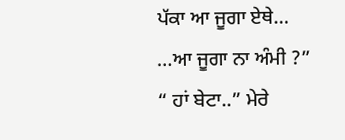ਪੱਕਾ ਆ ਜੂਗਾ ਏਥੇ…
…ਆ ਜੂਗਾ ਨਾ ਅੰਮੀ ?”
“ ਹਾਂ ਬੇਟਾ..” ਮੇਰੇ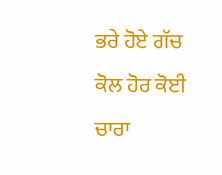ਭਰੇ ਹੋਏ ਗੱਚ ਕੋਲ ਹੋਰ ਕੋਈ ਚਾਰਾ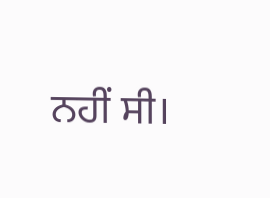ਨਹੀਂ ਸੀ।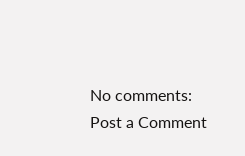No comments:
Post a Comment